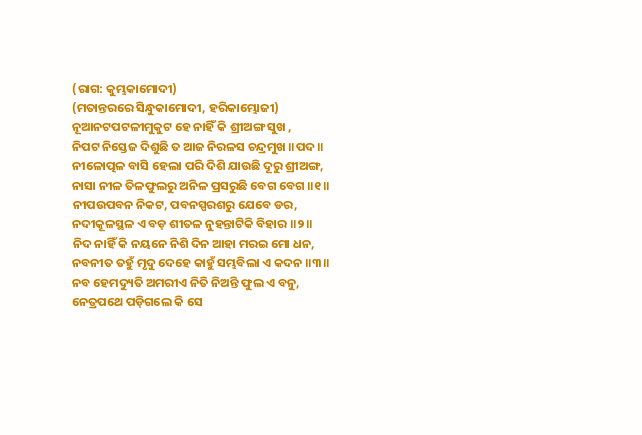(ରାଗ: କୁମ୍ଭକାମୋଦୀ)
(ମତାନ୍ତରରେ ସିନ୍ଧୁକାମୋଦୀ, ହରିକାମ୍ଭୋଜୀ)
ନୂଆନଟପଟଳୀମୁକୁଟ ହେ ନାହିଁ କି ଶ୍ରୀଅଙ୍ଗ ସୁଖ ,
ନିପଟ ନିସ୍ତେଜ ଦିଶୁଛି ତ ଆଜ ନିରଳସ ଚନ୍ଦ୍ରମୁଖ ॥ପଦ॥
ନୀଳୋତ୍ପଳ ବାସି ହେଲା ପରି ଦିଶି ଯାଉଛି ଦୂରୁ ଶ୍ରୀଅଙ୍ଗ,
ନାସା ନୀଳ ତିଳଫୁଲରୁ ଅନିଳ ପ୍ରସରୁଛି ବେଗ ବେଗ ॥୧॥
ନୀପଉପବନ ନିକଟ, ପବନସ୍ପରଶରୁ ଯେବେ ଡର,
ନଦୀକୂଳସ୍ଥଳ ଏ ବଡ଼ ଶୀତଳ ନୁହନ୍ତାଟିକି ବିହାର ॥୨॥
ନିଦ ନାହିଁ କି ନୟନେ ନିଶି ଦିନ ଆହା ମରଇ ମୋ ଧନ,
ନବନୀତ ତହୁଁ ମୃଦୁ ଦେହେ କାହୁଁ ସମ୍ଭବିଲା ଏ କଦନ ॥୩॥
ନବ ହେମଦ୍ୟୁତି ଅମରୀଏ ନିତି ନିଅନ୍ତି ଫୁଲ ଏ ବନୁ,
ନେତ୍ରପଥେ ପଡ଼ିଗଲେ କି ସେ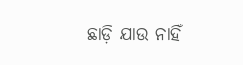ଛାଡ଼ି ଯାଉ ନାହିଁ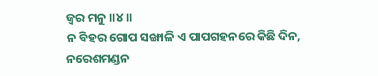ଜ୍ୱର ମନୁ ॥୪॥
ନ ବିହର ଗୋପ ସଙ୍ଖାଳି ଏ ପାପଗହନରେ କିଛି ଦିନ,
ନରେଶମଣ୍ଡନ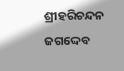ଶ୍ରୀହରିଚନ୍ଦନ ଜଗଦ୍ଦେବ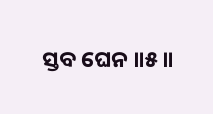ସ୍ତବ ଘେନ ॥୫॥